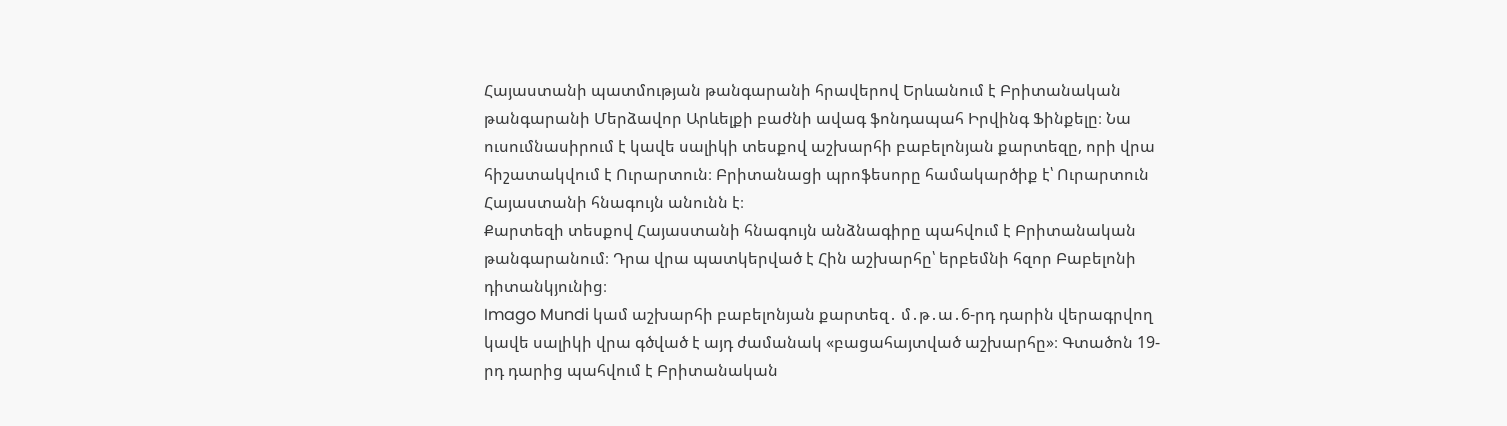Հայաստանի պատմության թանգարանի հրավերով Երևանում է Բրիտանական թանգարանի Մերձավոր Արևելքի բաժնի ավագ ֆոնդապահ Իրվինգ Ֆինքելը։ Նա ուսումնասիրում է կավե սալիկի տեսքով աշխարհի բաբելոնյան քարտեզը, որի վրա հիշատակվում է Ուրարտուն։ Բրիտանացի պրոֆեսորը համակարծիք է՝ Ուրարտուն Հայաստանի հնագույն անունն է։
Քարտեզի տեսքով Հայաստանի հնագույն անձնագիրը պահվում է Բրիտանական թանգարանում։ Դրա վրա պատկերված է Հին աշխարհը՝ երբեմնի հզոր Բաբելոնի դիտանկյունից։
Imago Mundi կամ աշխարհի բաբելոնյան քարտեզ․ մ․թ․ա․6-րդ դարին վերագրվող կավե սալիկի վրա գծված է այդ ժամանակ «բացահայտված աշխարհը»։ Գտածոն 19-րդ դարից պահվում է Բրիտանական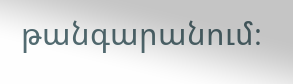թանգարանում։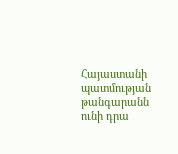Հայաստանի պատմության թանգարանն ունի դրա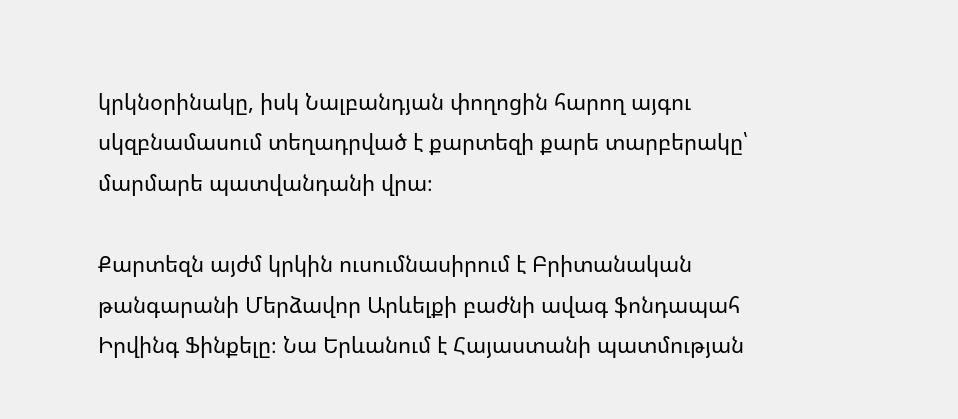կրկնօրինակը, իսկ Նալբանդյան փողոցին հարող այգու սկզբնամասում տեղադրված է քարտեզի քարե տարբերակը՝ մարմարե պատվանդանի վրա։

Քարտեզն այժմ կրկին ուսումնասիրում է Բրիտանական թանգարանի Մերձավոր Արևելքի բաժնի ավագ ֆոնդապահ Իրվինգ Ֆինքելը։ Նա Երևանում է Հայաստանի պատմության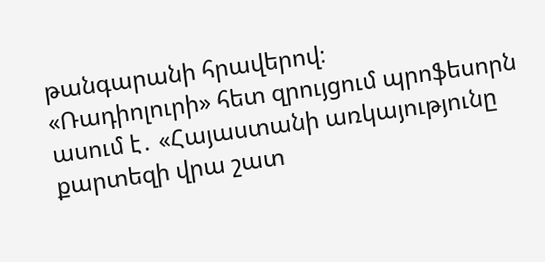թանգարանի հրավերով։
«Ռադիոլուրի» հետ զրույցում պրոֆեսորն ասում է․ «Հայաստանի առկայությունը քարտեզի վրա շատ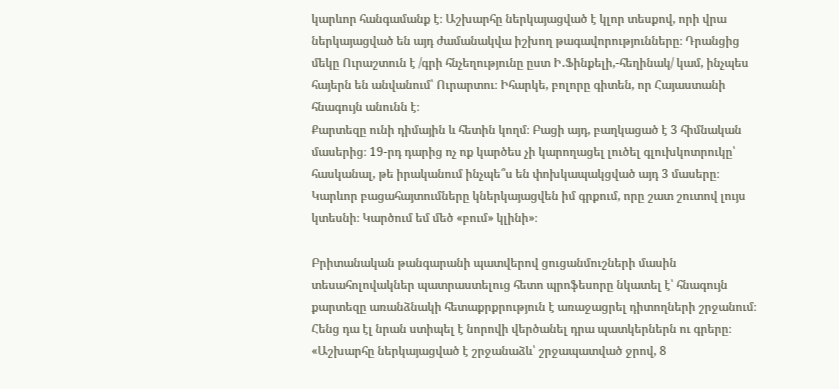կարևոր հանգամանք է։ Աշխարհը ներկայացված է կլոր տեսքով, որի վրա ներկայացված են այդ ժամանակվա իշխող թագավորությունները։ Դրանցից մեկը Ուրաշտուն է /գրի հնչեղությունը ըստ Ի․Ֆինքելի,-հեղինակ/ կամ, ինչպես հայերն են անվանում՝ Ուրարտու։ Իհարկե, բոլորը գիտեն, որ Հայաստանի հնագույն անունն է։
Քարտեզը ունի դիմային և հետին կողմ։ Բացի այդ, բաղկացած է 3 հիմնական մասերից։ 19-րդ դարից ոչ ոք կարծես չի կարողացել լուծել գլուխկոտրուկը՝ հասկանալ, թե իրականում ինչպե՞ս են փոխկապակցված այդ 3 մասերը։ Կարևոր բացահայտումները կներկայացվեն իմ գրքում, որը շատ շուտով լույս կտեսնի։ Կարծում եմ մեծ «բում» կլինի»։

Բրիտանական թանգարանի պատվերով ցուցանմուշների մասին տեսահոլովակներ պատրաստելուց հետո պրոֆեսորը նկատել է՝ հնագույն քարտեզը առանձնակի հետաքրքրություն է առաջացրել դիտողների շրջանում։ Հենց դա էլ նրան ստիպել է նորովի վերծանել դրա պատկերներն ու գրերը։
«Աշխարհը ներկայացված է շրջանաձև՝ շրջապատված ջրով, 8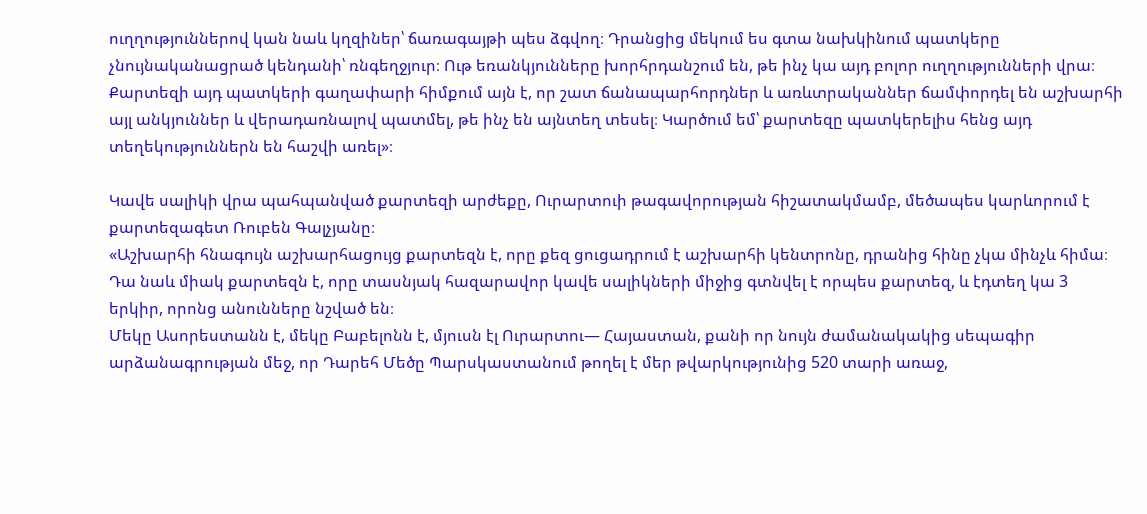ուղղություններով կան նաև կղզիներ՝ ճառագայթի պես ձգվող։ Դրանցից մեկում ես գտա նախկինում պատկերը չնույնականացրած կենդանի՝ ռնգեղջյուր։ Ութ եռանկյունները խորհրդանշում են, թե ինչ կա այդ բոլոր ուղղությունների վրա։
Քարտեզի այդ պատկերի գաղափարի հիմքում այն է, որ շատ ճանապարհորդներ և առևտրականներ ճամփորդել են աշխարհի այլ անկյուններ և վերադառնալով պատմել, թե ինչ են այնտեղ տեսել։ Կարծում եմ՝ քարտեզը պատկերելիս հենց այդ տեղեկություններն են հաշվի առել»։

Կավե սալիկի վրա պահպանված քարտեզի արժեքը, Ուրարտուի թագավորության հիշատակմամբ, մեծապես կարևորում է քարտեզագետ Ռուբեն Գալչյանը։
«Աշխարհի հնագույն աշխարհացույց քարտեզն է, որը քեզ ցուցադրում է աշխարհի կենտրոնը, դրանից հինը չկա մինչև հիմա։ Դա նաև միակ քարտեզն է, որը տասնյակ հազարավոր կավե սալիկների միջից գտնվել է որպես քարտեզ, և էդտեղ կա 3 երկիր, որոնց անունները նշված են։
Մեկը Ասորեստանն է, մեկը Բաբելոնն է, մյուսն էլ Ուրարտու— Հայաստան, քանի որ նույն ժամանակակից սեպագիր արձանագրության մեջ, որ Դարեհ Մեծը Պարսկաստանում թողել է մեր թվարկությունից 520 տարի առաջ,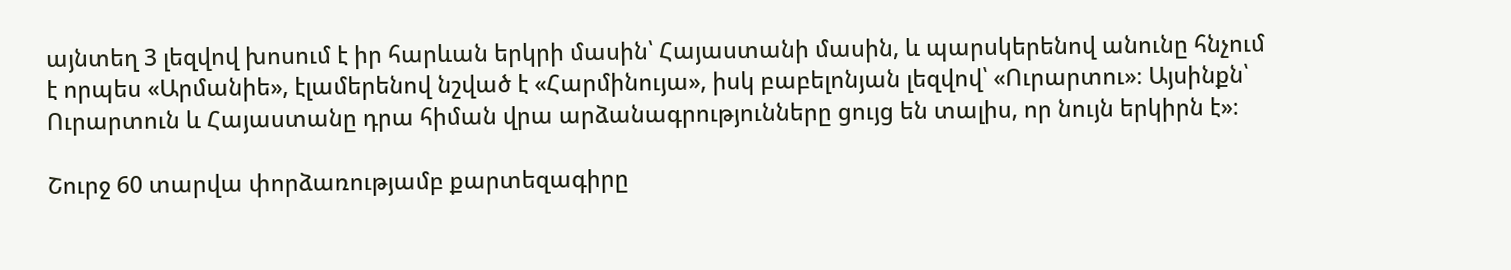այնտեղ 3 լեզվով խոսում է իր հարևան երկրի մասին՝ Հայաստանի մասին, և պարսկերենով անունը հնչում է որպես «Արմանիե», էլամերենով նշված է «Հարմինույա», իսկ բաբելոնյան լեզվով՝ «Ուրարտու»։ Այսինքն՝ Ուրարտուն և Հայաստանը դրա հիման վրա արձանագրությունները ցույց են տալիս, որ նույն երկիրն է»։

Շուրջ 60 տարվա փորձառությամբ քարտեզագիրը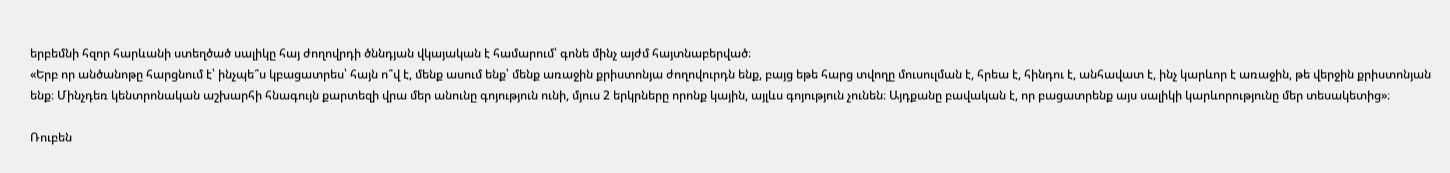երբեմնի հզոր հարևանի ստեղծած սալիկը հայ ժողովրդի ծննդյան վկայական է համարում՝ գոնե մինչ այժմ հայտնաբերված։
«Երբ որ անծանոթը հարցնում է՝ ինչպե՞ս կբացատրես՝ հայն ո՞վ է, մենք ասում ենք՝ մենք առաջին քրիստոնյա ժողովուրդն ենք, բայց եթե հարց տվողը մուսուլման է, հրեա է, հինդու է, անհավատ է, ինչ կարևոր է առաջին, թե վերջին քրիստոնյան ենք։ Մինչդեռ կենտրոնական աշխարհի հնագույն քարտեզի վրա մեր անունը գոյություն ունի, մյուս 2 երկրները որոնք կային, այլևս գոյություն չունեն։ Այդքանը բավական է, որ բացատրենք այս սալիկի կարևորությունը մեր տեսակետից»։

Ռուբեն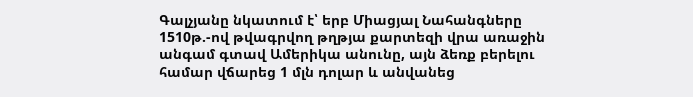Գալչյանը նկատում է՝ երբ Միացյալ Նահանգները 1510թ.-ով թվագրվող թղթյա քարտեզի վրա առաջին անգամ գտավ Ամերիկա անունը, այն ձեռք բերելու համար վճարեց 1 մլն դոլար և անվանեց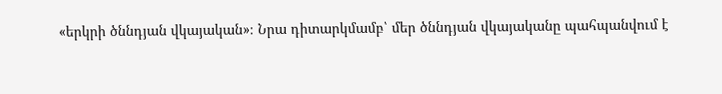«երկրի ծննդյան վկայական»։ Նրա դիտարկմամբ՝ մեր ծննդյան վկայականը պահպանվում է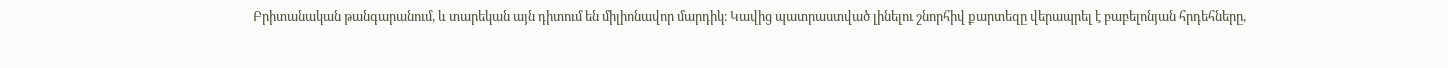Բրիտանական թանգարանում, և տարեկան այն դիտում են միլիոնավոր մարդիկ։ Կավից պատրաստված լինելու շնորհիվ քարտեզը վերապրել է բաբելոնյան հրդեհները,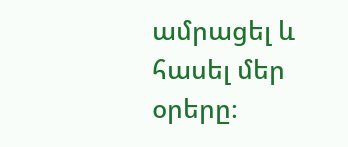ամրացել և հասել մեր օրերը։